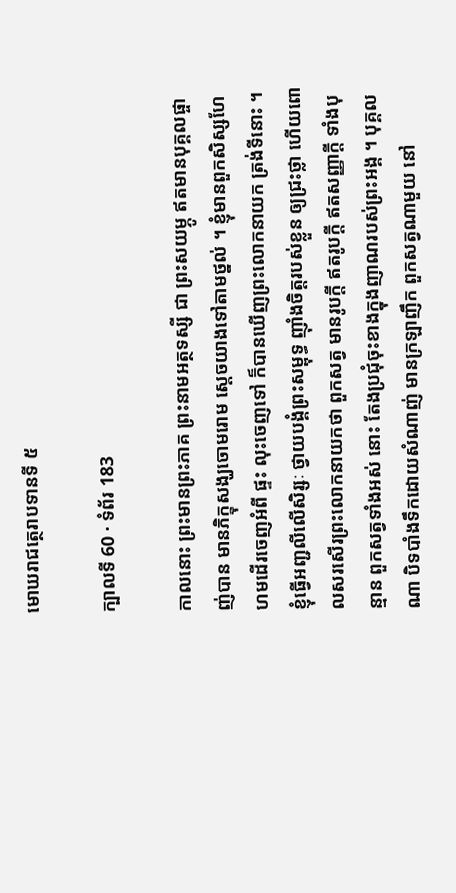មោឃរាជត្ថេរាបទានទី ៥

ក្បាលទី 60 · ទំព័រ 183

កាលនោះ ព្រះមានព្រះភាគ ព្រះនាមអត្ថទស្សី ជា ព្រះសយម្ភូ ឥតមានបុគ្គលផ្ចាញ់បាន មានភិក្ខុសង្ឃចោមរោម ស្តេចយាងទៅតាមថ្នល់ ។ ខ្ញុំមានពួកសិស្សហែហមដើរចេញអំពី ផ្ទះ លុះចេញទៅ ក៏បានឃើញព្រះលោកនាយក ត្រង់ទីនោះ ។ ខ្ញុំធ្វើអញ្ជលីលើសិរ្សៈ ថ្វាយបង្គំព្រះសម្ពុទ្ធ ញ៉ាំងចិត្តរបស់ខ្លួន ឲ្យជ្រះថ្លា ហើយពោលសរសើរព្រះលោកនាយកថា ពួកសត្វ មានរូបក្តី ឥតរូបក្តី ឥតសញ្ញាក្តី ទាំងបុន្មាន ពួកសត្វទាំងអស់ នោះ តែងប្រជុំចុះខាងក្នុងញាណរបស់ព្រះអង្គ ។ បុគ្គលណា បិទបាំងទឹកដោយសំណាញ់ មានក្រឡាញឹក ពួកសត្វណាមួយ នៅ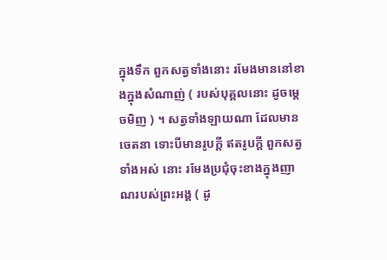ក្នុងទឹក ពួកសត្វទាំងនោះ រមែងមាននៅខាងក្នុងសំណាញ់ ( របស់បុគ្គលនោះ ដូចម្តេចមិញ ) ។ សត្វទាំងឡាយណា ដែលមានចេតនា ទោះបីមានរូបក្តី ឥតរូបក្តី ពួកសត្វទាំងអស់ នោះ រមែងប្រជុំចុះខាងក្នុងញាណរបស់ព្រះអង្គ ( ដូ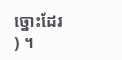ច្នោះដែរ ) ។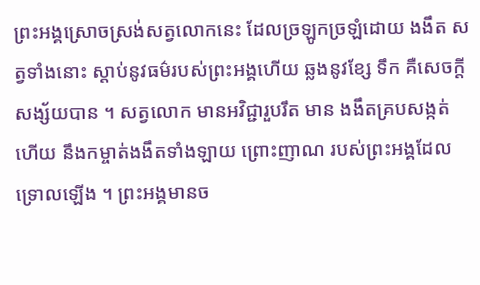ព្រះអង្គស្រោចស្រង់សត្វលោកនេះ ដែលច្រឡូកច្រឡំដោយ ងងឹត សត្វទាំងនោះ ស្តាប់នូវធម៌របស់ព្រះអង្គហើយ ឆ្លងនូវខ្សែ ទឹក គឺសេចក្តីសង្ស័យបាន ។ សត្វលោក មានអវិជ្ជារួបរឹត មាន ងងឹតគ្របសង្កត់ហើយ នឹងកម្ចាត់ងងឹតទាំងឡាយ ព្រោះញាណ របស់ព្រះអង្គដែលទ្រោលឡើង ។ ព្រះអង្គមានច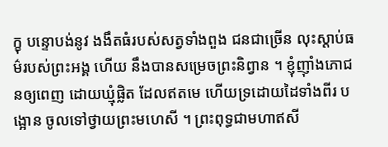ក្ខុ បន្ទោបង់នូវ ងងឹតធំរបស់សត្វទាំងពួង ជនជាច្រើន លុះស្តាប់ធម៌របស់ព្រះអង្គ ហើយ នឹងបានសម្រេចព្រះនិព្វាន ។ ខ្ញុំញ៉ាំងភោជនឲ្យពេញ ដោយឃ្មុំផ្លិត ដែលឥតមេ ហើយទ្រដោយដៃទាំងពីរ បង្អោន ចូលទៅថ្វាយព្រះមហេសី ។ ព្រះពុទ្ធជាមហាឥសី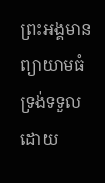ព្រះអង្គមាន ព្យាយាមធំ ទ្រង់ទទួលដោយ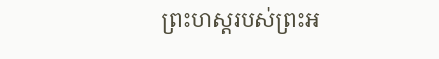ព្រះហស្តរបស់ព្រះអ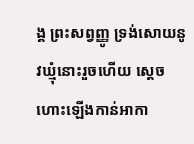ង្គ ព្រះសព្វញ្ញូ ទ្រង់សោយនូវឃ្មុំនោះរួចហើយ ស្តេចហោះឡើងកាន់អាកា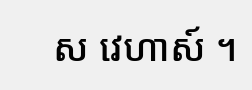ស វេហាស៍ ។